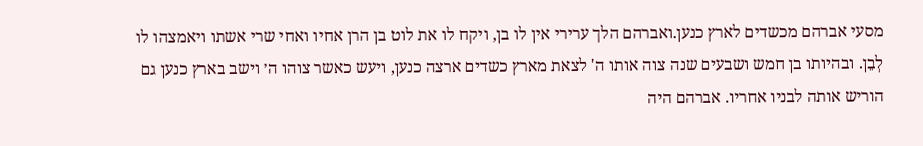מסעי אברהם מכשדים לארץ כנען.ואברהם הלך ערירי אין לו בן, ויקח לו את לוט בן הרן אחיו ואחי שרי אשתו ויאמצהו לו לְבֵן. ובהיותו בן חמש ושבעים שנה צוה אותו ה' לצאת מארץ כשדים ארצה כנען, ויעש כאשר צוהו ה׳ וישב בארץ כנען גם הוריש אותה לבניו אחריו. אברהם היה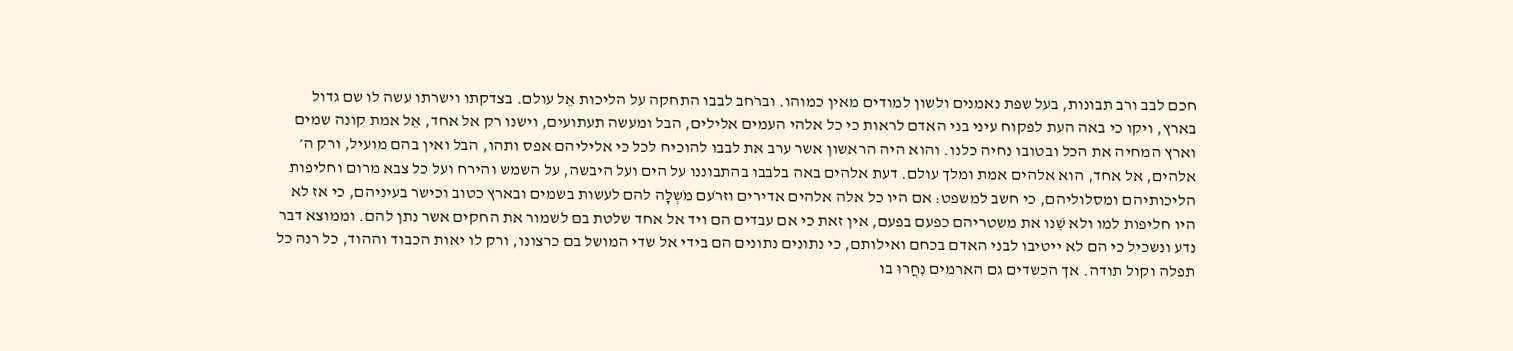חכם לבב ורב תבונות, בעל שפת נאמנים ולשון למודים מאין כמוהו. וברֹחב לבבו התחקה על הליכות אֵל עולם. בצדקתו וישרתו עשה לו שם גדול בארץ, ויקו כי באה העת לפקוח עיני בני האדם לראות כי כל אלהי העמים אלילים, הבל ומעשה תעתועים, וישנו רק אל אחד, אֵל אמת קונה שמים וארץ המחיה את הכל ובטובו נחיה כלנו. והוא היה הראשון אשר ערב את לבבו להוכיח לכל כי אליליהם אפס ותהו, הבל ואין בהם מועיל, ורק ה׳ אלהים, אל אחד, הוא אלהים אמת ומלך עולם. דעת אלהים באה בלבבו בהתבוננו על הים ועל היבשה, על השמש והירח ועל כל צבא מרום וחליפות הליכותיהם ומסלוליהם, כי חשב למשפט: אם היו כל אלה אלהים אדירים וזרֹעם מֹשְלָה להם לעשות בשמים ובארץ כטוב וכישר בעיניהם, כי אז לא היו חליפות למו ולא שִׁנו את משטריהם כפעם בפעם, אין זאת כי אם עבדים הם ויד אל אחד שלטת בם לשמור את החקים אשר נתן להם. וממוצא דבר נדע ונשכיל כי הם לא ייטיבו לבני האדם בכחם ואילותם, כי נתונים נתונים הם בידי אל שדי המושל בם כרצונו, ורק לו יאות הכבוד וההוד, כל רנה כל תפלה וקול תודה. אך הכשדים גם הארמים נִחֲרוּ בו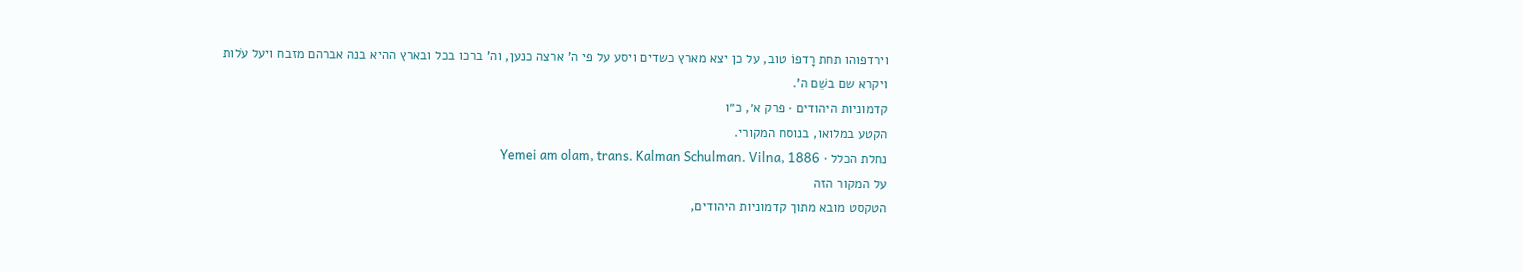וירדפוהו תחת רָדפוֹ טוב, על כן יצא מארץ כשדים ויסע על פי ה' ארצה כנען, וה' ברכו בכל ובארץ ההיא בנה אברהם מזבח ויעל עֹלות ויקרא שם בשֵׁם ה'.
קדמוניות היהודים · פרק א׳, כ״ו
הקטע במלואו, בנוסח המקורי.
נחלת הכלל · Yemei am olam, trans. Kalman Schulman. Vilna, 1886
על המקור הזה
הטקסט מובא מתוך קדמוניות היהודים,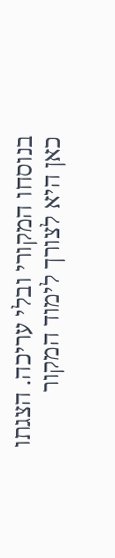בנוסחו המקורי ובלי עריכה. הצגתו כאן היא לצורך לימוד המקור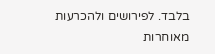בלבד. לפירושים ולהכרעות מאוחרות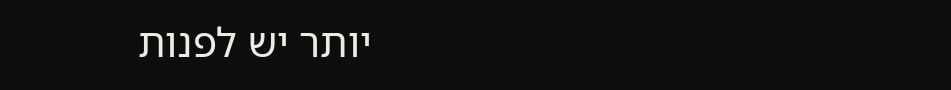יותר יש לפנות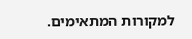למקורות המתאימים.